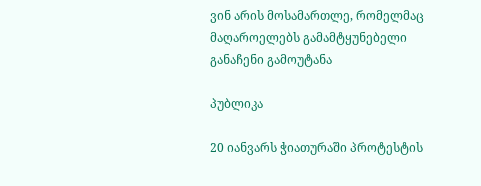ვინ არის მოსამართლე, რომელმაც მაღაროელებს გამამტყუნებელი განაჩენი გამოუტანა

პუბლიკა

20 იანვარს ჭიათურაში პროტესტის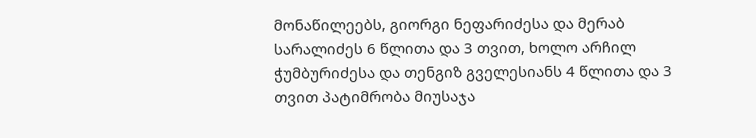მონაწილეებს, გიორგი ნეფარიძესა და მერაბ სარალიძეს 6 წლითა და 3 თვით, ხოლო არჩილ ჭუმბურიძესა და თენგიზ გველესიანს 4 წლითა და 3 თვით პატიმრობა მიუსაჯა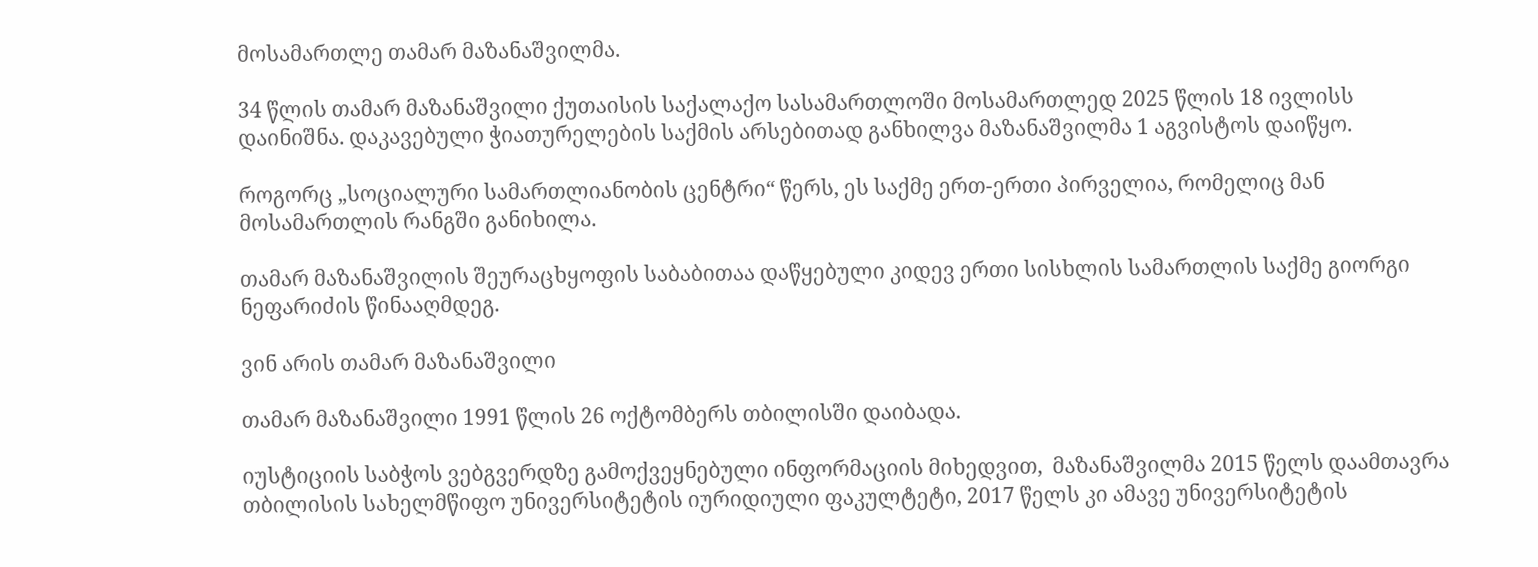მოსამართლე თამარ მაზანაშვილმა.

34 წლის თამარ მაზანაშვილი ქუთაისის საქალაქო სასამართლოში მოსამართლედ 2025 წლის 18 ივლისს დაინიშნა. დაკავებული ჭიათურელების საქმის არსებითად განხილვა მაზანაშვილმა 1 აგვისტოს დაიწყო.

როგორც „სოციალური სამართლიანობის ცენტრი“ წერს, ეს საქმე ერთ-ერთი პირველია, რომელიც მან მოსამართლის რანგში განიხილა.

თამარ მაზანაშვილის შეურაცხყოფის საბაბითაა დაწყებული კიდევ ერთი სისხლის სამართლის საქმე გიორგი ნეფარიძის წინააღმდეგ.

ვინ არის თამარ მაზანაშვილი

თამარ მაზანაშვილი 1991 წლის 26 ოქტომბერს თბილისში დაიბადა.

იუსტიციის საბჭოს ვებგვერდზე გამოქვეყნებული ინფორმაციის მიხედვით,  მაზანაშვილმა 2015 წელს დაამთავრა თბილისის სახელმწიფო უნივერსიტეტის იურიდიული ფაკულტეტი, 2017 წელს კი ამავე უნივერსიტეტის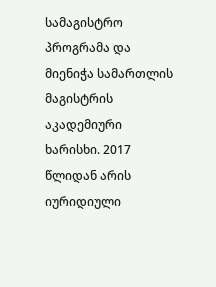სამაგისტრო პროგრამა და მიენიჭა სამართლის მაგისტრის აკადემიური ხარისხი. 2017 წლიდან არის იურიდიული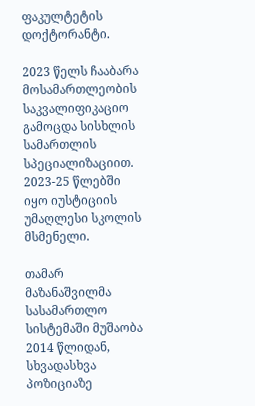ფაკულტეტის დოქტორანტი.

2023 წელს ჩააბარა მოსამართლეობის საკვალიფიკაციო გამოცდა სისხლის სამართლის სპეციალიზაციით. 2023-25 წლებში იყო იუსტიციის უმაღლესი სკოლის მსმენელი.

თამარ მაზანაშვილმა სასამართლო სისტემაში მუშაობა 2014 წლიდან, სხვადასხვა პოზიციაზე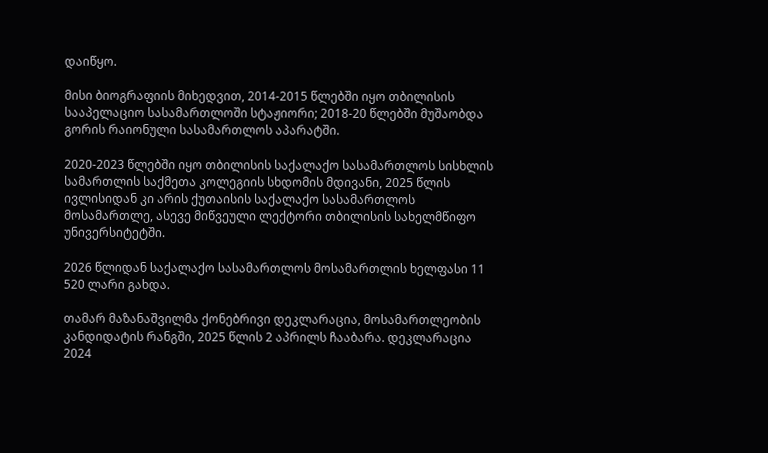დაიწყო.

მისი ბიოგრაფიის მიხედვით, 2014-2015 წლებში იყო თბილისის სააპელაციო სასამართლოში სტაჟიორი; 2018-20 წლებში მუშაობდა გორის რაიონული სასამართლოს აპარატში.

2020-2023 წლებში იყო თბილისის საქალაქო სასამართლოს სისხლის სამართლის საქმეთა კოლეგიის სხდომის მდივანი, 2025 წლის ივლისიდან კი არის ქუთაისის საქალაქო სასამართლოს მოსამართლე, ასევე მიწვეული ლექტორი თბილისის სახელმწიფო უნივერსიტეტში.

2026 წლიდან საქალაქო სასამართლოს მოსამართლის ხელფასი 11 520 ლარი გახდა.

თამარ მაზანაშვილმა ქონებრივი დეკლარაცია, მოსამართლეობის კანდიდატის რანგში, 2025 წლის 2 აპრილს ჩააბარა. დეკლარაცია 2024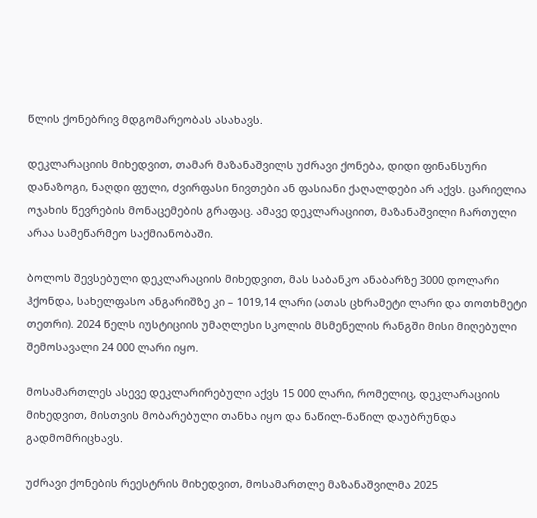წლის ქონებრივ მდგომარეობას ასახავს.

დეკლარაციის მიხედვით, თამარ მაზანაშვილს უძრავი ქონება, დიდი ფინანსური დანაზოგი, ნაღდი ფული, ძვირფასი ნივთები ან ფასიანი ქაღალდები არ აქვს. ცარიელია ოჯახის წევრების მონაცემების გრაფაც. ამავე დეკლარაციით, მაზანაშვილი ჩართული არაა სამეწარმეო საქმიანობაში.

ბოლოს შევსებული დეკლარაციის მიხედვით, მას საბანკო ანაბარზე 3000 დოლარი ჰქონდა, სახელფასო ანგარიშზე კი – 1019,14 ლარი (ათას ცხრამეტი ლარი და თოთხმეტი თეთრი). 2024 წელს იუსტიციის უმაღლესი სკოლის მსმენელის რანგში მისი მიღებული შემოსავალი 24 000 ლარი იყო.

მოსამართლეს ასევე დეკლარირებული აქვს 15 000 ლარი, რომელიც, დეკლარაციის მიხედვით, მისთვის მობარებული თანხა იყო და ნაწილ-ნაწილ დაუბრუნდა გადმომრიცხავს.

უძრავი ქონების რეესტრის მიხედვით, მოსამართლე მაზანაშვილმა 2025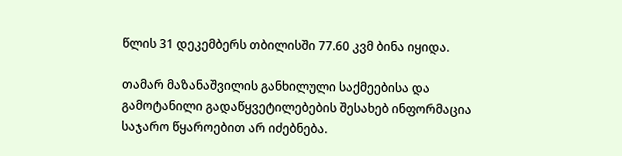წლის 31 დეკემბერს თბილისში 77.60 კვმ ბინა იყიდა.

თამარ მაზანაშვილის განხილული საქმეებისა და გამოტანილი გადაწყვეტილებების შესახებ ინფორმაცია საჯარო წყაროებით არ იძებნება.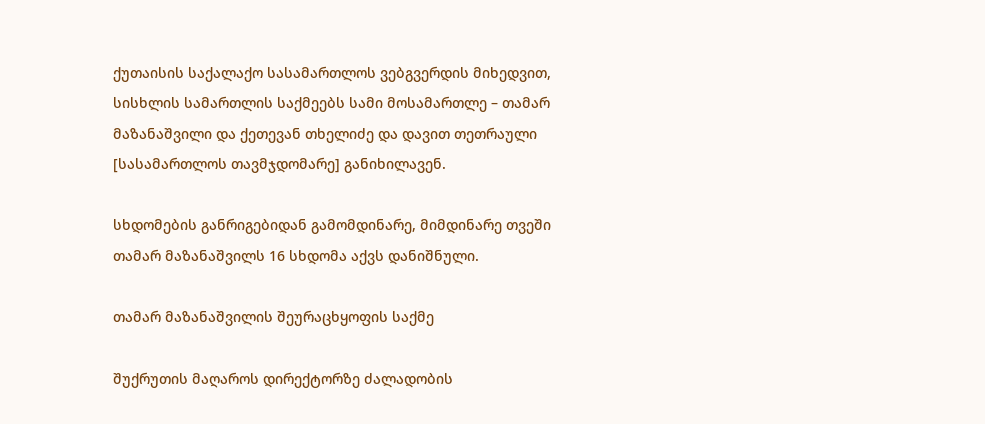ქუთაისის საქალაქო სასამართლოს ვებგვერდის მიხედვით, სისხლის სამართლის საქმეებს სამი მოსამართლე – თამარ მაზანაშვილი და ქეთევან თხელიძე და დავით თეთრაული [სასამართლოს თავმჯდომარე] განიხილავენ.

სხდომების განრიგებიდან გამომდინარე, მიმდინარე თვეში თამარ მაზანაშვილს 16 სხდომა აქვს დანიშნული.

თამარ მაზანაშვილის შეურაცხყოფის საქმე

შუქრუთის მაღაროს დირექტორზე ძალადობის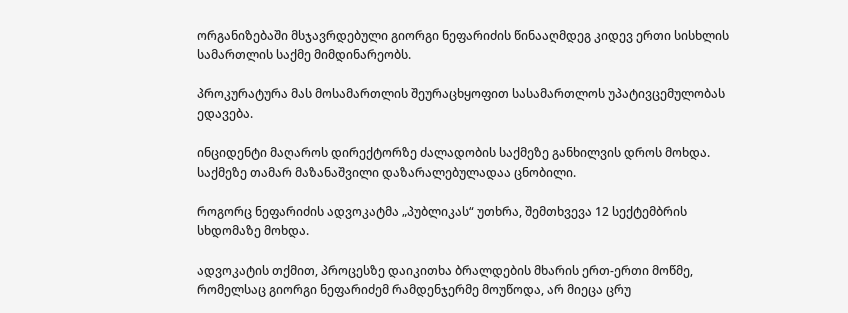ორგანიზებაში მსჯავრდებული გიორგი ნეფარიძის წინააღმდეგ კიდევ ერთი სისხლის სამართლის საქმე მიმდინარეობს.

პროკურატურა მას მოსამართლის შეურაცხყოფით სასამართლოს უპატივცემულობას ედავება.

ინციდენტი მაღაროს დირექტორზე ძალადობის საქმეზე განხილვის დროს მოხდა. საქმეზე თამარ მაზანაშვილი დაზარალებულადაა ცნობილი.

როგორც ნეფარიძის ადვოკატმა „პუბლიკას“ უთხრა, შემთხვევა 12 სექტემბრის სხდომაზე მოხდა.

ადვოკატის თქმით, პროცესზე დაიკითხა ბრალდების მხარის ერთ-ერთი მოწმე, რომელსაც გიორგი ნეფარიძემ რამდენჯერმე მოუწოდა, არ მიეცა ცრუ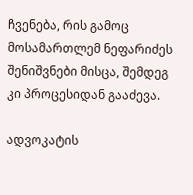ჩვენება, რის გამოც მოსამართლემ ნეფარიძეს შენიშვნები მისცა, შემდეგ კი პროცესიდან გააძევა.

ადვოკატის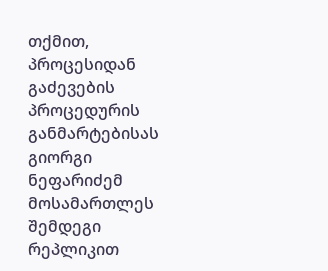თქმით, პროცესიდან გაძევების პროცედურის განმარტებისას გიორგი ნეფარიძემ მოსამართლეს შემდეგი რეპლიკით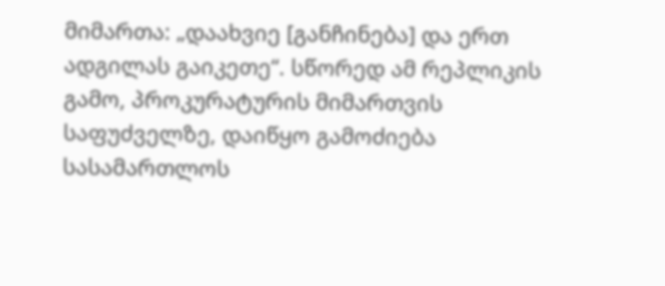მიმართა: „დაახვიე [განჩინება] და ერთ ადგილას გაიკეთე“. სწორედ ამ რეპლიკის გამო, პროკურატურის მიმართვის საფუძველზე, დაიწყო გამოძიება სასამართლოს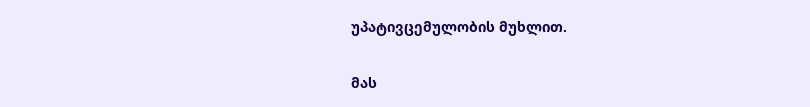უპატივცემულობის მუხლით.

მას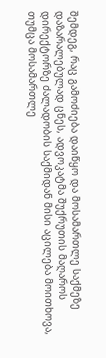შემდეგ, რაც გამოძიება დაიწყო და მოსამართლე საქმეზე დაზარალებულად ცნეს, ადვოკატმა შუქრუთის მაღაროს დირექტორზე ძალადობის საქმიდან მისი აცილება მოითხოვა, თუმცა მოსამართლე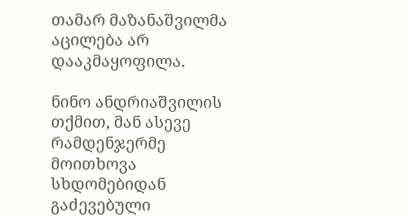თამარ მაზანაშვილმა აცილება არ დააკმაყოფილა.

ნინო ანდრიაშვილის თქმით, მან ასევე რამდენჯერმე მოითხოვა სხდომებიდან გაძევებული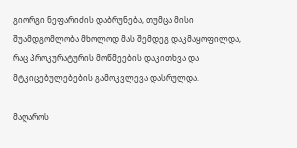გიორგი ნეფარიძის დაბრუნება, თუმცა მისი შუამდგომლობა მხოლოდ მას შემდეგ დაკმაყოფილდა, რაც პროკურატურის მოწმეების დაკითხვა და მტკიცებულებების გამოკვლევა დასრულდა.

მაღაროს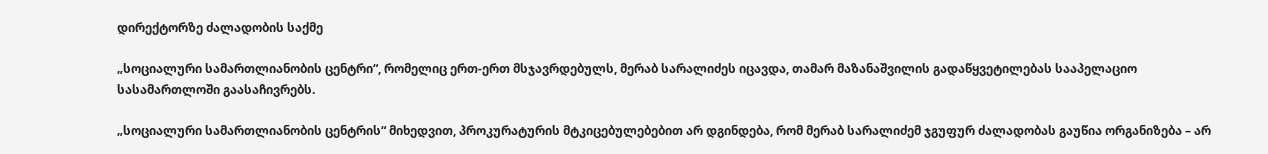დირექტორზე ძალადობის საქმე

„სოციალური სამართლიანობის ცენტრი“, რომელიც ერთ-ერთ მსჯავრდებულს, მერაბ სარალიძეს იცავდა, თამარ მაზანაშვილის გადაწყვეტილებას სააპელაციო სასამართლოში გაასაჩივრებს.

„სოციალური სამართლიანობის ცენტრის“ მიხედვით, პროკურატურის მტკიცებულებებით არ დგინდება, რომ მერაბ სარალიძემ ჯგუფურ ძალადობას გაუწია ორგანიზება – არ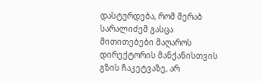დასტურდება, რომ მერაბ სარალიძემ გასცა მითითებები მაღაროს დირექტორის მანქანისთვის გზის ჩაკეტვაზე, არ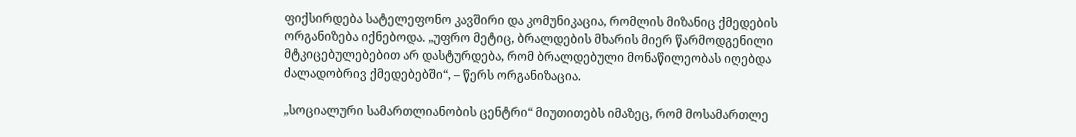ფიქსირდება სატელეფონო კავშირი და კომუნიკაცია, რომლის მიზანიც ქმედების ორგანიზება იქნებოდა. „უფრო მეტიც, ბრალდების მხარის მიერ წარმოდგენილი მტკიცებულებებით არ დასტურდება, რომ ბრალდებული მონაწილეობას იღებდა ძალადობრივ ქმედებებში“, – წერს ორგანიზაცია.

„სოციალური სამართლიანობის ცენტრი“ მიუთითებს იმაზეც, რომ მოსამართლე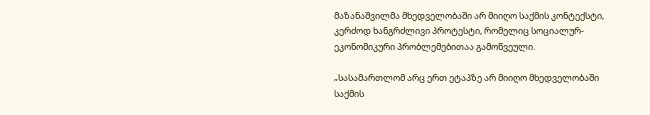მაზანაშვილმა მხედველობაში არ მიიღო საქმის კონტექსტი, კერძოდ ხანგრძლივი პროტესტი, რომელიც სოციალურ-ეკონომიკური პრობლემებითაა გამოწვეული.

„სასამართლომ არც ერთ ეტაპზე არ მიიღო მხედველობაში საქმის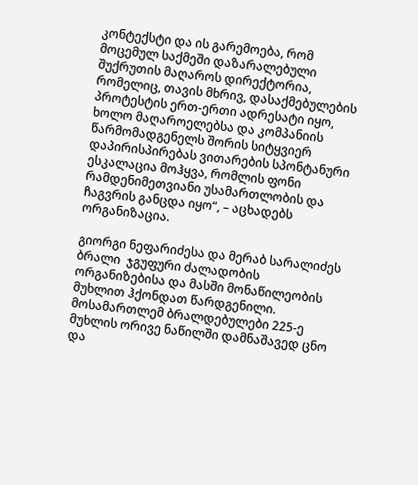კონტექსტი და ის გარემოება, რომ მოცემულ საქმეში დაზარალებული შუქრუთის მაღაროს დირექტორია, რომელიც, თავის მხრივ, დასაქმებულების პროტესტის ერთ-ერთი ადრესატი იყო, ხოლო მაღაროელებსა და კომპანიის წარმომადგენელს შორის სიტყვიერ დაპირისპირებას ვითარების სპონტანური ესკალაცია მოჰყვა, რომლის ფონი რამდენიმეთვიანი უსამართლობის და ჩაგვრის განცდა იყო“, – აცხადებს ორგანიზაცია.

გიორგი ნეფარიძესა და მერაბ სარალიძეს ბრალი  ჯგუფური ძალადობის ორგანიზებისა და მასში მონაწილეობის მუხლით ჰქონდათ წარდგენილი. მოსამართლემ ბრალდებულები 225-ე მუხლის ორივე ნაწილში დამნაშავედ ცნო და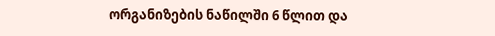ორგანიზების ნაწილში 6 წლით და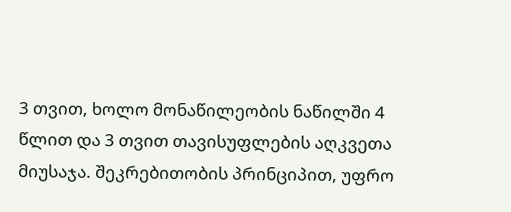3 თვით, ხოლო მონაწილეობის ნაწილში 4 წლით და 3 თვით თავისუფლების აღკვეთა მიუსაჯა. შეკრებითობის პრინციპით, უფრო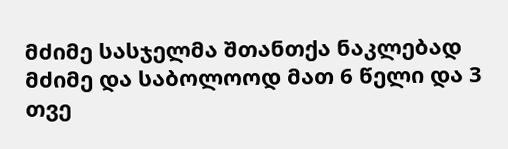მძიმე სასჯელმა შთანთქა ნაკლებად მძიმე და საბოლოოდ მათ 6 წელი და 3 თვე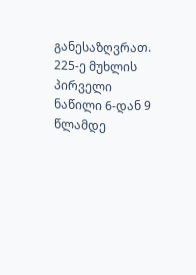განესაზღვრათ. 225-ე მუხლის პირველი ნაწილი 6-დან 9 წლამდე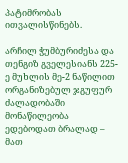პატიმრობას ითვალისწინებს.

არჩილ ჭუმბურიძესა და თენგიზ გველესიანს 225-ე მუხლის მე-2 ნაწილით ორგანიზებულ ჯგუფურ ძალადობაში მონაწილეობა ედებოდათ ბრალად – მათ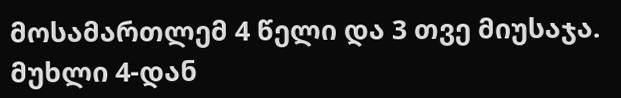მოსამართლემ 4 წელი და 3 თვე მიუსაჯა. მუხლი 4-დან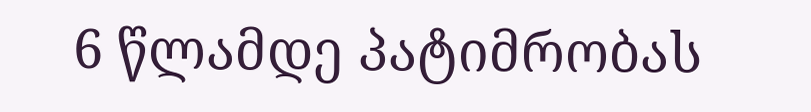6 წლამდე პატიმრობას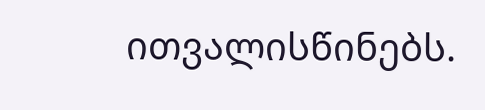ითვალისწინებს.